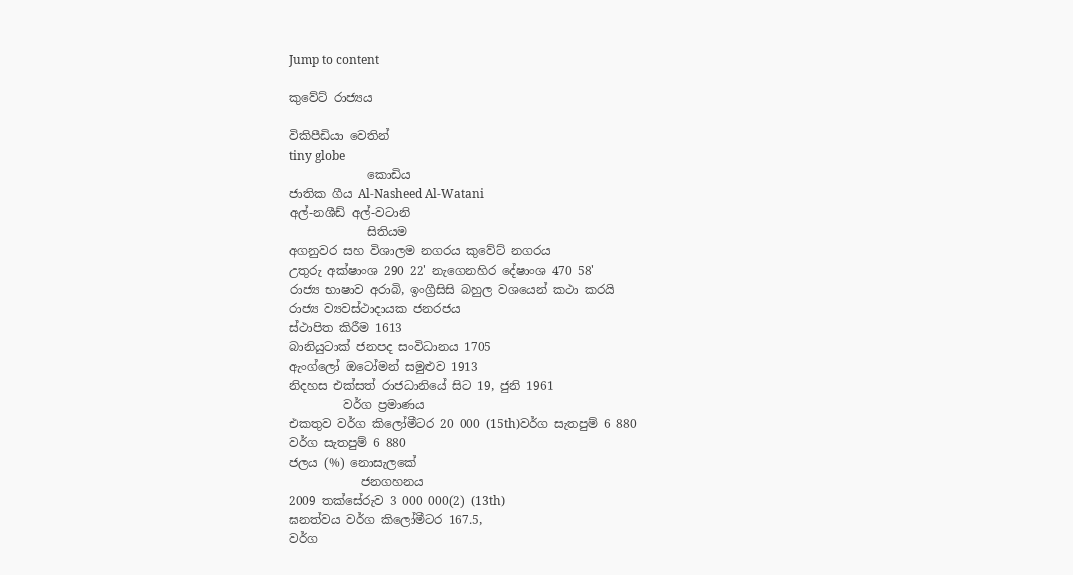Jump to content

කුවේට් රාජ්‍යය

විකිපීඩියා වෙතින්
tiny globe
             කොඩිය
ජාතික ගීය Al-Nasheed Al-Watani
අල්-නශීඩ් අල්-වටානි
             සිතියම
අගනුවර සහ විශාලම නගරය කුවේට් නගරය
උතුරු අක්ෂාංශ 290 22' නැගෙනහිර දේෂාංශ 470 58'
රාජ්‍ය භාෂාව අරාබි, ඉංග්‍රීසිසි බහුල වශයෙන් කථා කරයි
රාජ්‍ය ව්‍යවස්ථාදායක ජනරජය
ස්ථාපිත කිරීම 1613
බානියුටාක් ජනපද සංවිධානය 1705
ඇංග්ලෝ ඔටෝමන් සමුළුව 1913
නිදහස එක්සත් රාජධානියේ සිට 19, ජුනි 1961
         වර්ග ප්‍රමාණය
එකතුව වර්ග කිලෝමීටර 20 000 (15th)වර්ග සැතපුම් 6 880
වර්ග සැතපුම් 6 880
ජලය (%) නොසැලකේ
            ජනගහනය
2009 තක්සේරුව 3 000 000(2) (13th)
ඝනත්වය වර්ග කිලෝමීටර 167.5,
වර්ග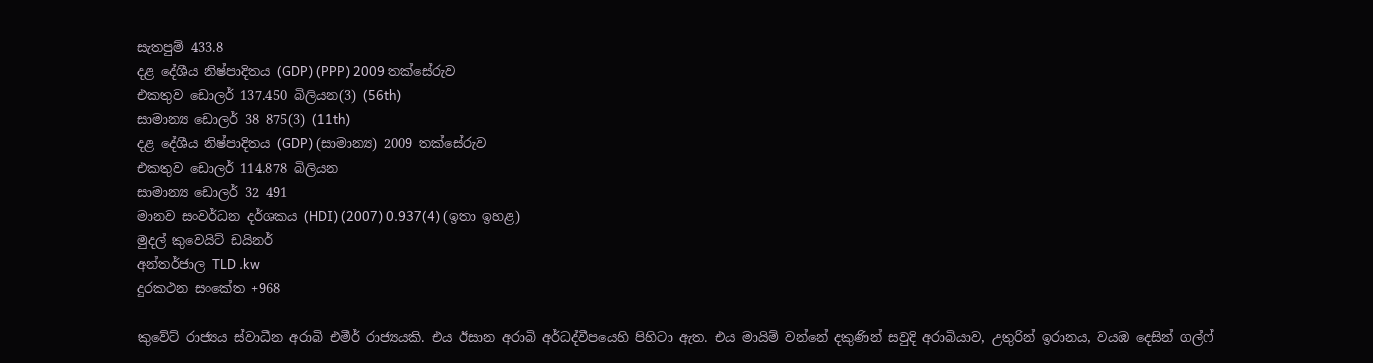සැතපුම් 433.8
දළ දේශීය නිෂ්පාදිතය (GDP) (PPP) 2009 තක්සේරුව
එකතුව ඩොලර් 137.450 බිලියන(3) (56th)
සාමාන්‍ය ඩොලර් 38 875(3) (11th)
දළ දේශීය නිෂ්පාදිතය (GDP) (සාමාන්‍ය) 2009 තක්සේරුව
එකතුව ඩොලර් 114.878 බිලියන
සාමාන්‍ය ඩොලර් 32 491
මානව සංවර්ධන දර්ශකය (HDI) (2007) 0.937(4) (ඉතා ඉහළ)
මුදල් කුවෙයිට් ඩයිනර්
අන්තර්ජාල TLD .kw
දුරකථන සංකේත +968

කුවේට් රාජ්‍යය ස්වාධීන අරාබි එමීර් රාජ්‍යයකි. එය ඊසාන අරාබි අර්ධද්වීපයෙහි පිහිටා ඇත. එය මායිම් වන්නේ දකුණින් සවුදි අරාබියාව, උතුරින් ඉරානය, වයඹ දෙසින් ගල්ෆ්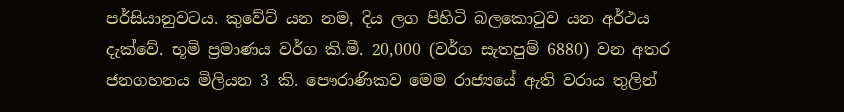පර්සියානුවටය. කුවේට් යන නම, දිය ලග පිහිටි බලකොටුව යන අර්ථය දැක්වේ. භූමි ප්‍රමාණය වර්ග කි.මී. 20,000 (වර්ග සැතපුම් 6880) වන අතර ජනගහනය මිලියන 3 කි. පෞරාණිකව මෙම රාජ්‍යයේ ඇති වරාය තුලින්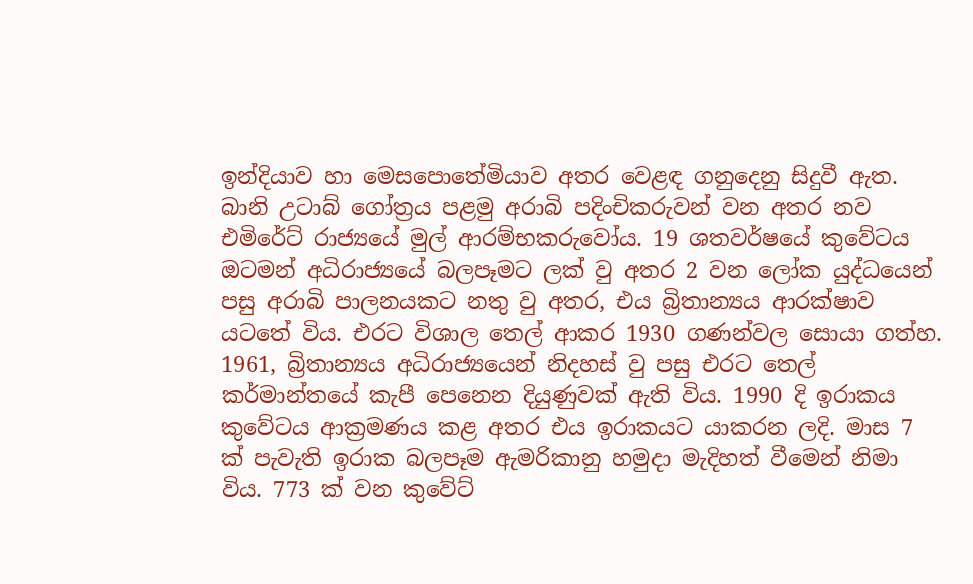ඉන්දියාව හා මෙසපොතේමියාව අතර වෙළඳ ගනුදෙනු සිදුවී ඇත. බානි උටාබ් ගෝත්‍රය පළමු අරාබි පදිංචිකරුවන් වන අතර නව එමිරේට් රාජ්‍යයේ මුල් ආරම්භකරුවෝය. 19 ශතවර්ෂයේ කුවේටය ඔටමන් අධිරාජ්‍යයේ බලපෑමට ලක් වු අතර 2 වන ලෝක යුද්ධයෙන් පසු අරාබි පාලනයකට නතු වු අතර, එය බ්‍රිතාන්‍යය ආරක්ෂාව යටතේ විය. එරට විශාල තෙල් ආකර 1930 ගණන්වල සොයා ගත්හ. 1961, බ්‍රිතාන්‍යය අධිරාජ්‍යයෙන් නිදහස් වු පසු එරට තෙල් කර්මාන්තයේ කැපී පෙනෙන දියුණුවක් ඇති විය. 1990 දි ඉරාකය කුවේටය ආක්‍රමණය කළ අතර එය ඉරාකයට යාකරන ලදි. මාස 7 ක් පැවැති ඉරාක බලපෑම ඇමරිකානු හමුදා මැදිහත් වීමෙන් නිමා විය. 773 ක් වන කුවේට්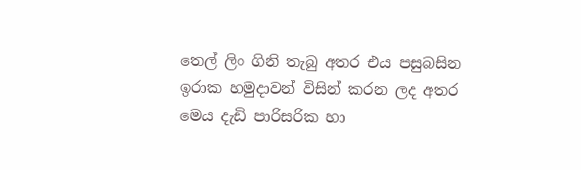තෙල් ලිං ගිනි තැබු අතර එය පසුබසින ඉරාක හමුදාවන් විසින් කරන ලද අතර මෙය දැඩි පාරිසරික හා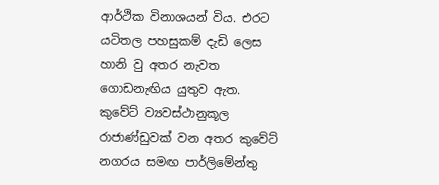ආර්ථික විනාශයන් විය. එරට යටිතල පහසුකම් දැඩි ලෙස හානි වු අතර නැවත ගොඩනැඟිය යුතුව ඇත. කුවේට් ව්‍යවස්ථානුකූල රාජාණ්ඩුවක් වන අතර කුවේට් නගරය සමඟ පාර්ලිමේන්තු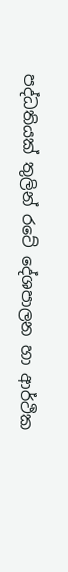පද්ධතියක් තුලින් රටේ දේශපාලන හා ආර්ථික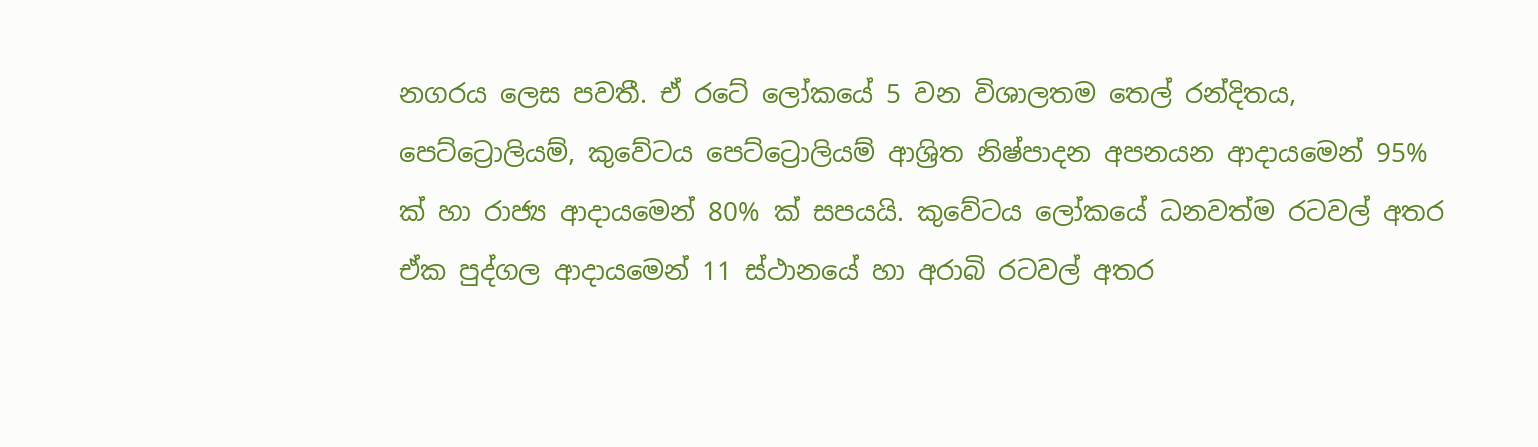නගරය ලෙස පවතී. ඒ රටේ ‍ලෝකයේ 5 වන විශාලතම තෙල් රන්දිතය, පෙට්ට්‍රොලියම්, කුවේටය පෙට්ට්‍රොලියම් ආශ්‍රිත නිෂ්පාදන අපනයන ආදායමෙන් 95% ක් හා රාජ්‍ය ආදායමෙන් 80% ක් සපයයි. කුවේටය ලෝකයේ ධනවත්ම රටවල් අතර ඒක පුද්ගල ආදායමෙන් 11 ස්ථානයේ හා අරාබි රටවල් අතර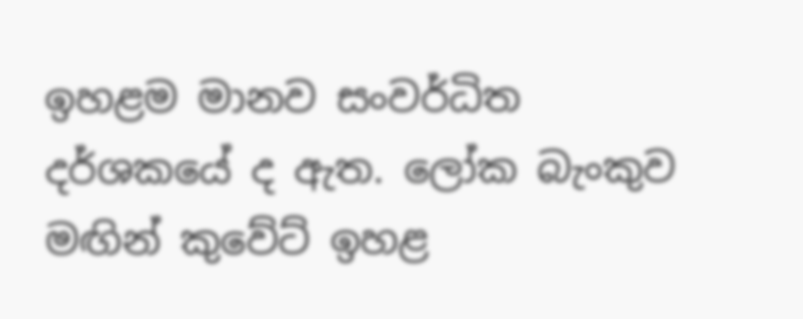ඉහළම මානව සංවර්ධිත දර්ශක‍යේ ද ඇත. ලෝක බැංකුව මඟින් කුවේට් ඉහළ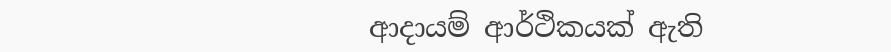ආදායම් ආර්ථිකයක් ඇති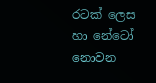රටක් ලෙස හා නේටෝ නොවන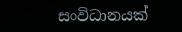සංවිධානයක්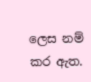ලෙස නම් කර ඇත.